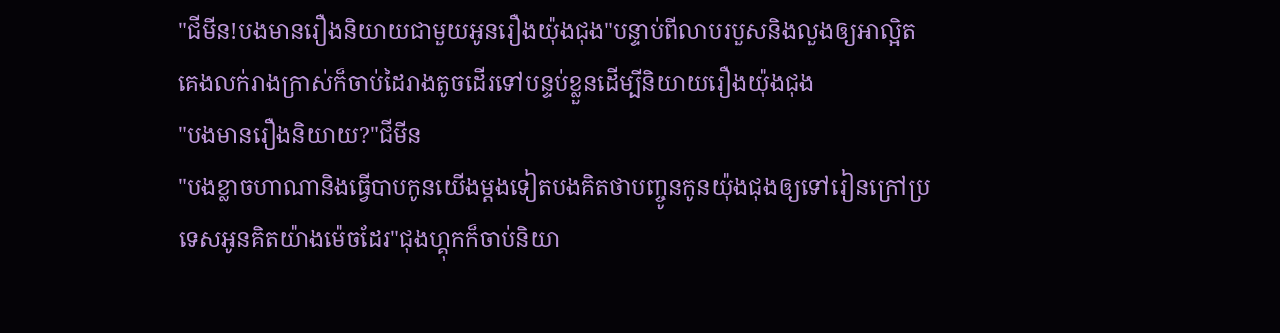"ជីមីន!បងមានរឿងនិយាយជាមួយអូនរឿងយ៉ុងជុង"បន្ទាប់ពីលាបរបួសនិងលួងឲ្យអាល្អិតគេងលក់រាងក្រាស់ក៏ចាប់ដៃរាងតូចដើរទៅបន្ទប់ខ្លួនដើម្បីនិយាយរឿងយ៉ុងជុង
"បងមានរឿងនិយាយ?"ជីមីន
"បងខ្លាចហាណានិងធ្វើបាបកូនយើងម្តងទៀតបងគិតថាបញ្ចូនកូនយ៉ុងជុងឲ្យទៅរៀនក្រៅប្រទេសអូនគិតយ៉ាងម៉េចដែរ"ជុងហ្គុកក៏ចាប់និយា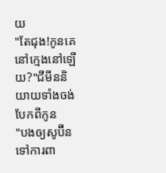យ
"តែជុង!កូនគេនៅក្មេងនៅឡើយ?"ជីមីននិយាយទាំងចង់បែកពីកូន
"បងឲ្យសូប៊ីនទៅការពា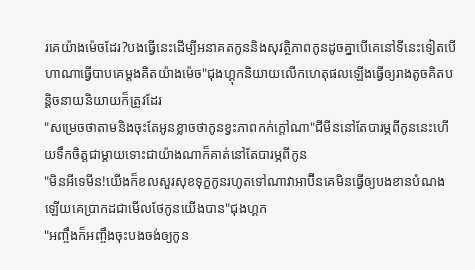រគេយ៉ាងម៉េចដែរ?បងធ្វើនេះដើម្បីអនាគតកូននិងសុវត្ថិភាពកូនដូចគ្នាបើគេនៅទីនេះទៀតបើហាណាធ្វើបាបគេម្តងគិតយ៉ាងម៉េច"ជុងហ្គុកនិយាយលើកហេតុផលឡើងធ្វើឲ្យរាងតូចគិតបន្តិចនាយនិយាយក៏ត្រូវដែរ
"សម្រេចថាតាមនិងចុះតែអូនខ្លាចថាកូនខ្វះភាពកក់ក្តៅណា"ជីមីននៅតែបារម្ភពីកូននេះហើយទឹកចិត្តជាម្តាយទោះជាយ៉ាងណាក៏គាត់នៅតែបារម្ភពីកូន
"មិនអីទេមីន!យើងក៏ខលសួរសុខទុក្ខកូនរហូតទៅណាវាអាប៊ីនគេមិនធ្វើឲ្យបងខានបំណងឡើយគេប្រាកដជាមើលថែកូនយើងបាន"ជុងហ្គក
"អញ្ចឹងក៏អញ្ចឹងចុះបងចង់ឲ្យកូន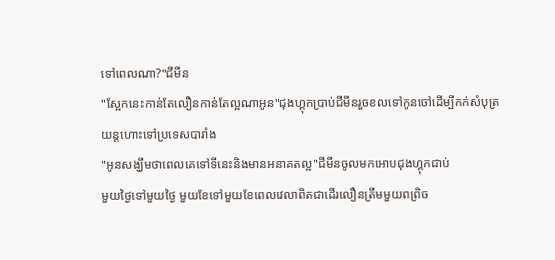ទៅពេលណា?"ជីមីន
"ស្អែកនេះកាន់តែលឿនកាន់តែល្អណាអូន"ជុងហ្គុកប្រាប់ជីមីនរួចខលទៅកូនចៅដើម្បីកក់សំបុត្រយន្តហោះទៅប្រទេសបារាំង
"អូនសង្ឃឹមថាពេលគេទៅទីនេះនិងមានអនាគតល្អ"ជីមីនចូលមកអោបជុងហ្គុកជាប់
មួយថ្ងៃទៅមួយថ្ងៃ មួយខែទៅមួយខែពេលវេលាពិតជាដើរលឿនត្រឹមមួយពព្រិច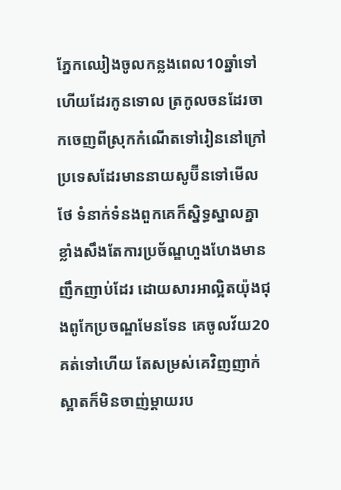ភ្នែកឈៀងចូលកន្លងពេល10ឆ្នាំទៅហើយដែរកូនទោល ត្រកូលចនដែរចាកចេញពីស្រុកកំណើតទៅរៀននៅក្រៅប្រទេសដែរមាននាយសូប៊ីនទៅមើលថែ ទំនាក់ទំនងពួកគេក៏ស្និទ្ធស្នាលគ្នាខ្លាំងសឹងតែការប្រច័ណ្ឌហួងហែងមានញឹកញាប់ដែរ ដោយសារអាល្អិតយ៉ុងជុងពូកែប្រចណ្ឌមែនទែន គេចូលវ័យ20គត់ទៅហើយ តែសម្រស់គេវិញញាក់ស្អាតក៏មិនចាញ់ម្តាយរប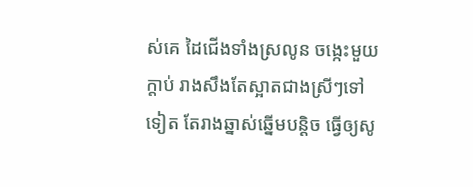ស់គេ ដៃជើងទាំងស្រលូន ចង្កេះមួយក្តាប់ រាងសឹងតែស្អាតជាងស្រីៗទៅទៀត តែរាងឆ្នាស់ឆ្នើមបន្តិច ធ្វើឲ្យសូ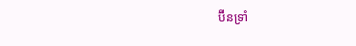ប៊ីនទ្រាំ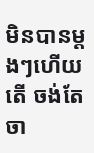មិនបានម្តងៗហើយតើ ចង់តែចា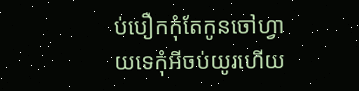ប់បឿកកុំតែកូនចៅហ្វាយទេកុំអីចប់យូរហើយ